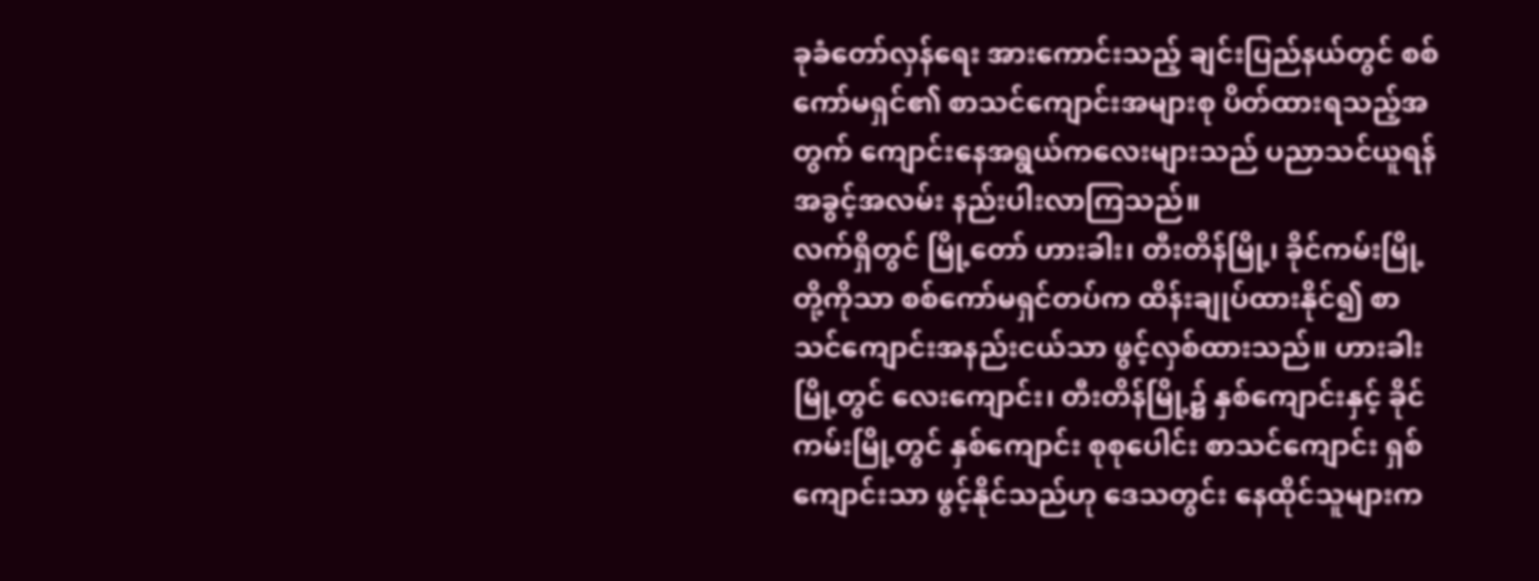ခုခံတော်လှန်ရေး အားကောင်းသည့် ချင်းပြည်နယ်တွင် စစ်ကော်မရှင်၏ စာသင်ကျောင်းအများစု ပိတ်ထားရသည့်အတွက် ကျောင်းနေအရွယ်ကလေးများသည် ပညာသင်ယူရန် အခွင့်အလမ်း နည်းပါးလာကြသည်။
လက်ရှိတွင် မြို့တော် ဟားခါး၊ တီးတိန်မြို့၊ ခိုင်ကမ်းမြို့တို့ကိုသာ စစ်ကော်မရှင်တပ်က ထိန်းချုပ်ထားနိုင်၍ စာသင်ကျောင်းအနည်းငယ်သာ ဖွင့်လှစ်ထားသည်။ ဟားခါးမြို့တွင် လေးကျောင်း၊ တီးတိန်မြို့၌ နှစ်ကျောင်းနှင့် ခိုင်ကမ်းမြို့တွင် နှစ်ကျောင်း စုစုပေါင်း စာသင်ကျောင်း ရှစ်ကျောင်းသာ ဖွင့်နိုင်သည်ဟု ဒေသတွင်း နေထိုင်သူများက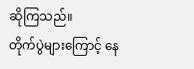ဆိုကြသည်။
တိုက်ပွဲများကြောင့် နေ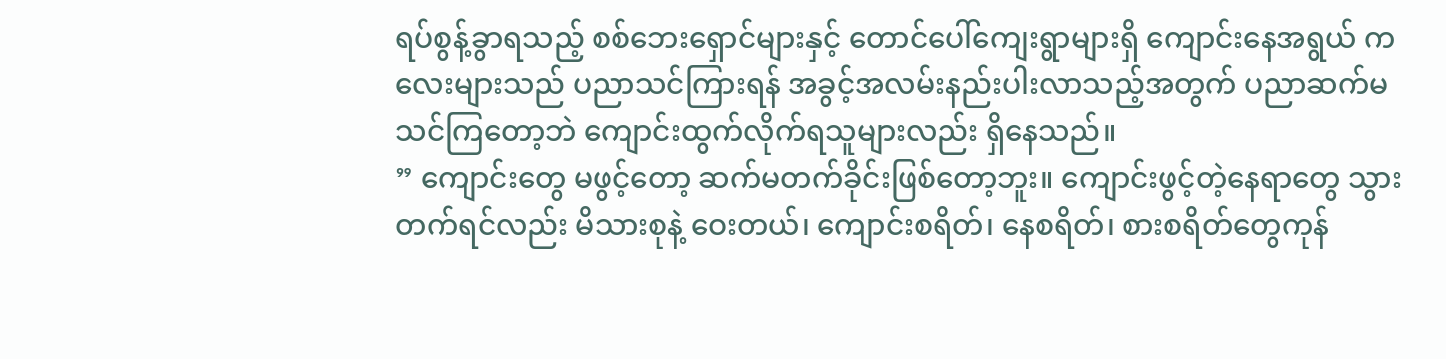ရပ်စွန့်ခွာရသည့် စစ်ဘေးရှောင်များနှင့် တောင်ပေါ်ကျေးရွာများရှိ ကျောင်းနေအရွယ် ကလေးများသည် ပညာသင်ကြားရန် အခွင့်အလမ်းနည်းပါးလာသည့်အတွက် ပညာဆက်မသင်ကြတော့ဘဲ ကျောင်းထွက်လိုက်ရသူများလည်း ရှိနေသည်။
” ကျောင်းတွေ မဖွင့်တော့ ဆက်မတက်ခိုင်းဖြစ်တော့ဘူး။ ကျောင်းဖွင့်တဲ့နေရာတွေ သွားတက်ရင်လည်း မိသားစုနဲ့ ဝေးတယ်၊ ကျောင်းစရိတ်၊ နေစရိတ်၊ စားစရိတ်တွေကုန်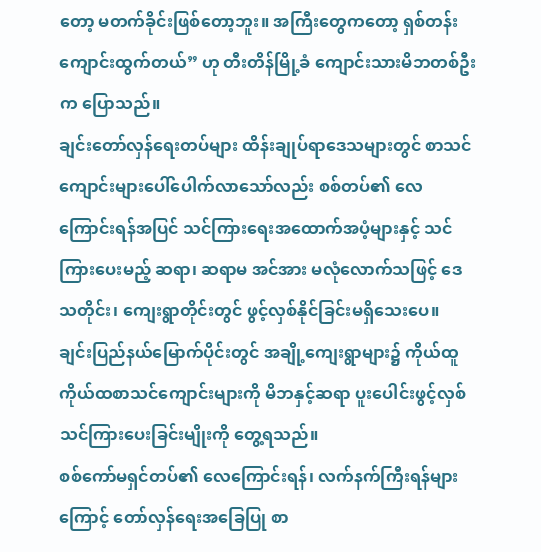တော့ မတက်ခိုင်းဖြစ်တော့ဘူး။ အကြီးတွေကတော့ ရှစ်တန်းကျောင်းထွက်တယ်” ဟု တီးတိန်မြို့ခံ ကျောင်းသားမိဘတစ်ဦးက ပြောသည်။
ချင်းတော်လှန်ရေးတပ်များ ထိန်းချုပ်ရာဒေသများတွင် စာသင်ကျောင်းများပေါ်ပေါက်လာသော်လည်း စစ်တပ်၏ လေကြောင်းရန်အပြင် သင်ကြားရေးအထောက်အပံ့များနှင့် သင်ကြားပေးမည့် ဆရာ၊ ဆရာမ အင်အား မလုံလောက်သဖြင့် ဒေသတိုင်း၊ ကျေးရွာတိုင်းတွင် ဖွင့်လှစ်နိုင်ခြင်းမရှိသေးပေ။
ချင်းပြည်နယ်မြောက်ပိုင်းတွင် အချို့ကျေးရွာများ၌ ကိုယ်ထူကိုယ်ထစာသင်ကျောင်းများကို မိဘနှင့်ဆရာ ပူးပေါင်းဖွင့်လှစ်သင်ကြားပေးခြင်းမျိုးကို တွေ့ရသည်။
စစ်ကော်မရှင်တပ်၏ လေကြောင်းရန်၊ လက်နက်ကြီးရန်များကြောင့် တော်လှန်ရေးအခြေပြု စာ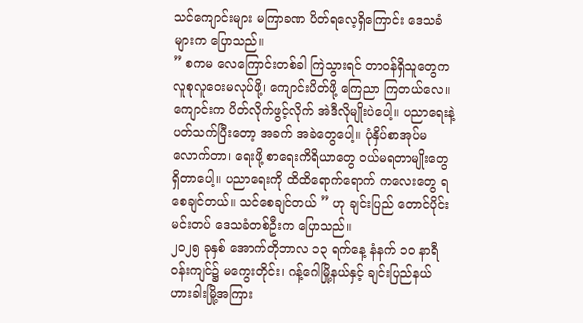သင်ကျောင်းများ မကြာခဏ ပိတ်ရလေ့ရှိကြောင်း ဒေသခံများက ပြောသည်။
” စကမ လေကြောင်းတစ်ခါ ကြဲသွားရင် တာ၀န်ရှိသူတွေက လူစုလူဝေးမလုပ်ဖို့၊ ကျောင်းပိတ်ဖို့ ကြေညာ ကြတယ်လေ။ ကျောင်းက ပိတ်လိုက်ဖွင့်လိုက် အဲဒီလိုမျိုးပဲပေါ့။ ပညာရေးနဲ့ပတ်သက်ပြီးတော့ အခက် အခဲတွေပေါ့။ ပုံနှိပ်စာအုပ်မလောက်တာ၊ ရေးဖို့ စာရေးကိရိယာတွေ ၀ယ်မရတာမျိုးတွေ ရှိတာပေါ့။ ပညာရေးကို ထိထိရောက်ရောက် ကလေးတွေ ရစေချင်တယ်။ သင်စေချင်တယ် ” ဟု ချင်းပြည် တောင်ပိုင်း မင်းတပ် ဒေသခံတစ်ဦးက ပြောသည်။
၂၀၂၅ ခုနှစ် အောက်တိုဘာလ ၁၃ ရက်နေ့ နံနက် ၁၀ နာရီဝန်းကျင်၌ မကွေးတိုင်း၊ ဂန့်ဂေါမြို့နယ်နှင့် ချင်းပြည်နယ် ဟားခါးမြို့အကြား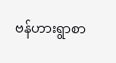ဗန်ဟားရွာစာ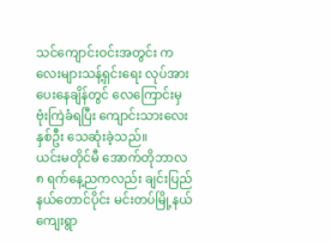သင်ကျောင်းဝင်းအတွင်း ကလေးများသန့်ရှင်းရေး လုပ်အားပေးနေချိန်တွင် လေကြောင်းမှ ဗုံးကြဲခံရပြီး ကျောင်းသားလေး နှစ်ဦး သေဆုံးခဲ့သည်။
ယင်းမတိုင်မီ အောက်တိုဘာလ ၈ ရက်နေ့ညကလည်း ချင်းပြည်နယ်တောင်ပိုင်း မင်းတပ်မြို့နယ် ကျေးရွာ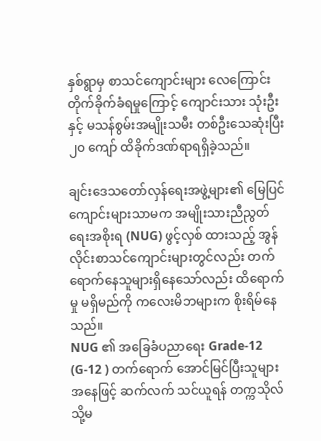နှစ်ရွာမှ စာသင်ကျောင်းများ လေကြောင်းတိုက်ခိုက်ခံရမှုကြောင့် ကျောင်းသား သုံးဦးနှင့် မသန်စွမ်းအမျိုးသမီး တစ်ဦးသေဆုံးပြီး ၂၀ ကျော် ထိခိုက်ဒဏ်ရာရရှိခဲ့သည်။

ချင်းဒေသတော်လှန်ရေးအဖွဲ့များ၏ မြေပြင်ကျောင်းများသာမက အမျိုးသားညီညွတ်ရေးအစိုးရ (NUG) ဖွင့်လှစ် ထားသည့် အွန်လိုင်းစာသင်ကျောင်းများတွင်လည်း တက်ရောက်နေသူများရှိနေသော်လည်း ထိရောက်မှု မရှိမည်ကို ကလေးမိဘများက စိုးရိမ်နေသည်။
NUG ၏ အခြေခံပညာရေး Grade-12 (G-12 ) တက်ရောက် အောင်မြင်ပြီးသူများအနေဖြင့် ဆက်လက် သင်ယူရန် တက္ကသိုလ် သို့မ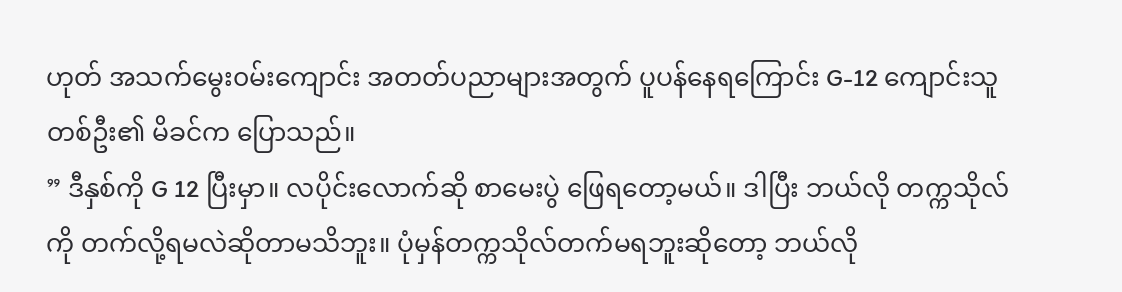ဟုတ် အသက်မွေး၀မ်းကျောင်း အတတ်ပညာများအတွက် ပူပန်နေရကြောင်း G-12 ကျောင်းသူတစ်ဦး၏ မိခင်က ပြောသည်။
” ဒီနှစ်ကို G 12 ပြီးမှာ။ လပိုင်းလောက်ဆို စာမေးပွဲ ဖြေရတော့မယ်။ ဒါပြီး ဘယ်လို တက္ကသိုလ်ကို တက်လို့ရမလဲဆိုတာမသိဘူး။ ပုံမှန်တက္ကသိုလ်တက်မရဘူးဆိုတော့ ဘယ်လို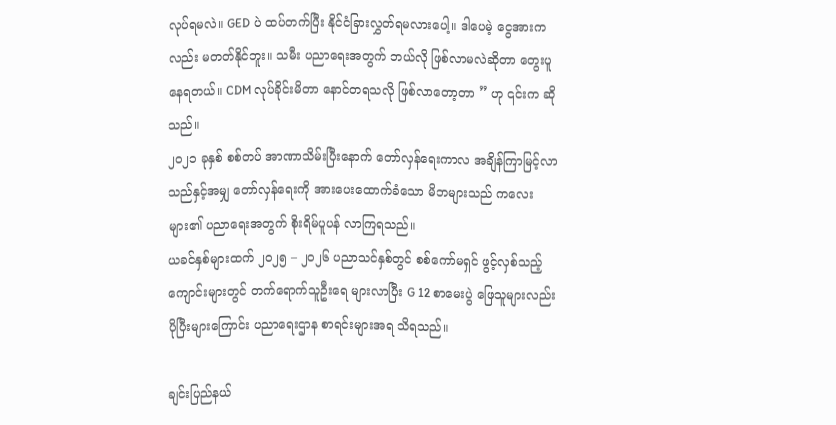လုပ်ရမလဲ။ GED ပဲ ထပ်တက်ပြီး နိုင်ငံခြားလွှတ်ရမလားပေါ့။ ဒါပေမဲ့ ငွေအားကလည်း မတတ်နိုင်ဘူး။ သမီး ပညာရေးအတွက် ဘယ်လို ဖြစ်လာမလဲဆိုတာ တွေးပူနေရတယ်။ CDM လုပ်ခိုင်းမိတာ နောင်တရသလို ဖြစ်လာတော့တာ ” ဟု ၎င်းက ဆိုသည်။
၂၀၂၁ ခုနှစ် စစ်တပ် အာဏာသိမ်းပြီးနောက် တော်လှန်ရေးကာလ အချိန်ကြာမြင့်လာသည်နှင့်အမျှ တော်လှန်ရေးကို အားပေးထောက်ခံသော မိဘများသည် ကလေးများ၏ ပညာရေးအတွက် စိုးရိမ်ပူပန် လာကြရသည်။
ယခင်နှစ်များထက် ၂၀၂၅ – ၂၀၂၆ ပညာသင်နှစ်တွင် စစ်ကော်မရှင် ဖွင့်လှစ်သည့် ကျောင်းများတွင် တက်ရောက်သူဦးရေ များလာပြီး G 12 စာမေးပွဲ ဖြေသူများလည်း ပိုပြီးများကြောင်း ပညာရေးဌာန စာရင်းများအရ သိရသည်။

ချင်းပြည်နယ်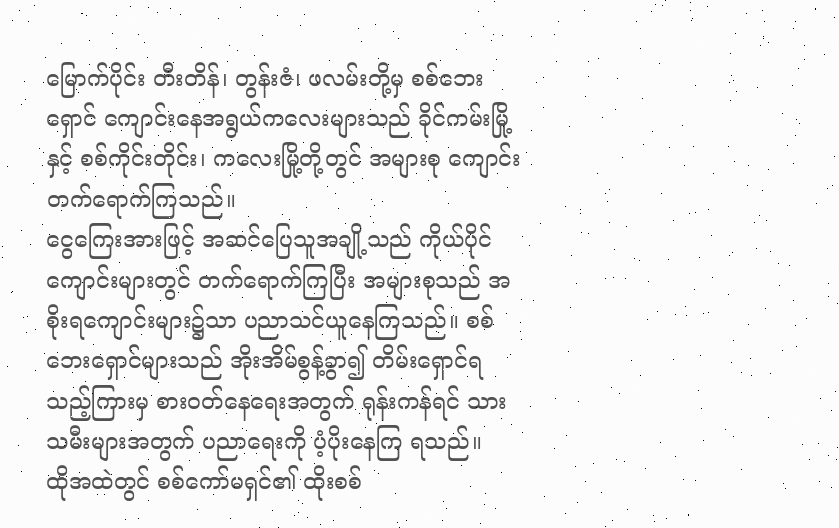မြောက်ပိုင်း တီးတိန်၊ တွန်းဇံ၊ ဖလမ်းတို့မှ စစ်ဘေးရှောင် ကျောင်းနေအရွယ်ကလေးများသည် ခိုင်ကမ်းမြို့နှင့် စစ်ကိုင်းတိုင်း၊ ကလေးမြို့တို့တွင် အများစု ကျောင်းတက်ရောက်ကြသည်။
ငွေကြေးအားဖြင့် အဆင်ပြေသူအချို့သည် ကိုယ်ပိုင်ကျောင်းများတွင် တက်ရောက်ကြပြီး အများစုသည် အစိုးရကျောင်းများ၌သာ ပညာသင်ယူနေကြသည်။ စစ်ဘေးရှောင်များသည် အိုးအိမ်စွန့်ခွာ၍ တိမ်းရှောင်ရသည့်ကြားမှ စား၀တ်နေရေးအတွက် ရုန်းကန်ရင် သားသမီးများအတွက် ပညာရေးကို ပံ့ပိုးနေကြ ရသည်။
ထိုအထဲတွင် စစ်ကော်မရှင်၏ ထိုးစစ်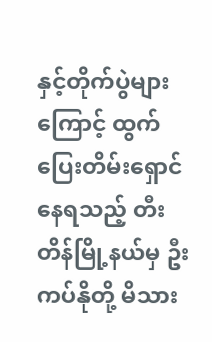နှင့်တိုက်ပွဲများကြောင့် ထွက်ပြေးတိမ်းရှောင်နေရသည့် တီးတိန်မြို့နယ်မှ ဦးကပ်နိုတို့ မိသား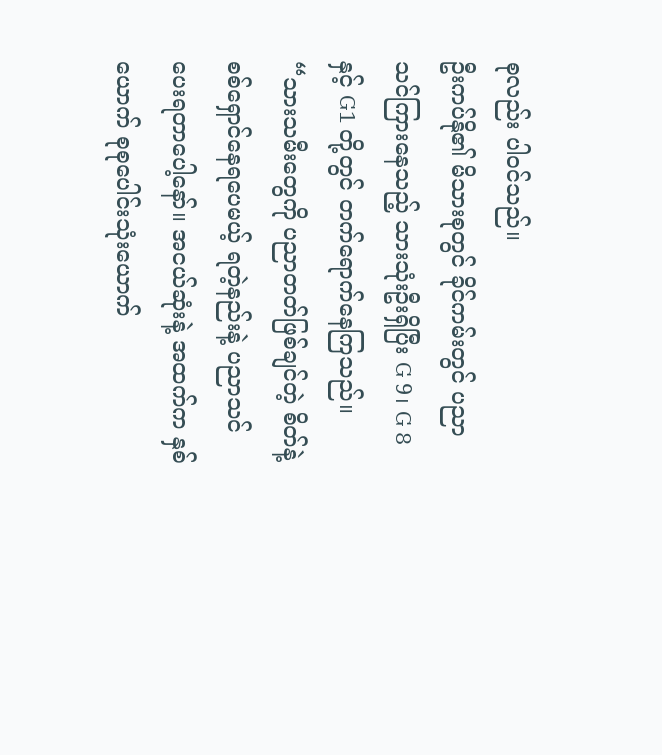စုလည်း ပါ၀င်သည်။
ဦးကပ်နို၏ မိသားစုတွင် ခိုင်ကမ်းတွင် ပညာသင်ကြားနေသည့် သားသုံးဦးရှိပြီး G 9၊ G 8 နှင့် G1 တို့တွင် တက်ရောက်နေကြသည်။
“သားသမီးတွေကို ပညာတတ်ဖြစ်ချင်တဲ့ စိတ်နဲ့ စစ်ရှောင်နေရပေမယ့် ရတဲ့နည်းနဲ့ ပညာသင်ပေးရတာပေါ့နော်။ အငယ်ဆုံးနဲ့ အထက်က နှစ်ယောက် စုစုပေါင်းသုံးယောက်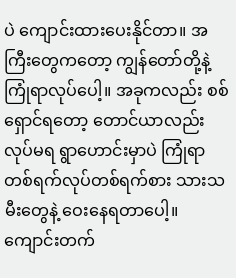ပဲ ကျောင်းထားပေးနိုင်တာ။ အကြီးတွေကတော့ ကျွန်တော်တို့နဲ့ ကြုံရာလုပ်ပေါ့။ အခုကလည်း စစ်ရှောင်ရတော့ တောင်ယာလည်း လုပ်မရ ရွာဟောင်းမှာပဲ ကြုံရာ တစ်ရက်လုပ်တစ်ရက်စား သားသမီးတွေနဲ့ ဝေးနေရတာပေါ့။ ကျောင်းတက်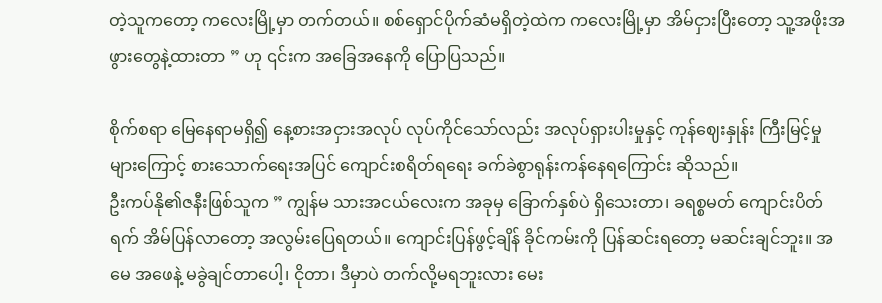တဲ့သူကတော့ ကလေးမြို့မှာ တက်တယ်။ စစ်ရှောင်ပိုက်ဆံမရှိတဲ့ထဲက ကလေးမြို့မှာ အိမ်ငှားပြီးတော့ သူ့အဖိုးအဖွားတွေနဲ့ထားတာ ” ဟု ၎င်းက အခြေအနေကို ပြောပြသည်။

စိုက်စရာ မြေနေရာမရှိ၍ နေ့စားအငှားအလုပ် လုပ်ကိုင်သော်လည်း အလုပ်ရှားပါးမှုနှင့် ကုန်ဈေးနှုန်း ကြီးမြင့်မှုများကြောင့် စားသောက်ရေးအပြင် ကျောင်းစရိတ်ရရေး ခက်ခဲစွာရုန်းကန်နေရကြောင်း ဆိုသည်။
ဦးကပ်နို၏ဇနီးဖြစ်သူက ” ကျွန်မ သားအငယ်လေးက အခုမှ ခြောက်နှစ်ပဲ ရှိသေးတာ၊ ခရစ္စမတ် ကျောင်းပိတ်ရက် အိမ်ပြန်လာတော့ အလွမ်းပြေရတယ်။ ကျောင်းပြန်ဖွင့်ချိန် ခိုင်ကမ်းကို ပြန်ဆင်းရတော့ မဆင်းချင်ဘူး။ အမေ အဖေနဲ့ မခွဲချင်တာပေါ့၊ ငိုတာ၊ ဒီမှာပဲ တက်လို့မရဘူးလား မေး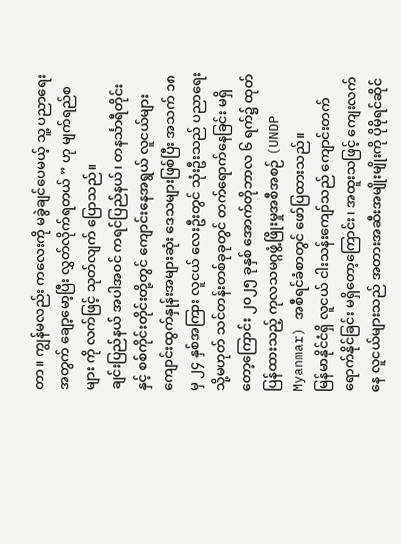တာ။ ကျွန်မလည်း ကလေးကို မခွဲချင်ပေမယ့် သူ့ ပညာရေးအတွက် ချော့မော့ပြီး လွှတ်လိုက်ရတယ် ” ဟု မျက်ရည်စများ ကို လက်ဖြင့် သုတ်လျက် ပြောသည်။
ချင်းပြည်နယ် အပါအ၀င် ကရင်ပြည်နယ်၊ တနင်္သာရီတိုင်းနှင့် စစ်ကိုင်းတိုင်းတို့တွင် ကျောင်းနေအရွယ် လူငယ်များကျောင်းထွက်နှုန်းအများဆုံး ဒေသများဖြစ်ပြီး အသက် ၁၈ မှ ၂၄ နှစ်အကြား လူငယ် လေးဦးတွင် သုံးဦးသည် ပညာရေး သို့မဟုတ် သင်တန်းတစ်ခုခုတွင် တက်ရောက်နေခြင်း မရှိတော့ကြောင်း ၂၀၂၅ ခုနှစ် အောက်တိုဘာလ ၆ ရက်၌ ထုတ်ပြန်ထားသည့် ကုလသမဂ္ဂဖွံ့ဖြိုးမှုအစီအစဉ် (UNDP Myanmar) အစီရင်ခံစာတွင် ဖော်ပြထားသည်။
မြန်မာနိုင်ငံရှိ လူငယ် ငါးသန်းကျော်သည် ကျောင်းတက်ရောက်နိုင်ခြင်း မရှိတော့ကြောင်း၊ အထူးသဖြင့် ကျေးလက်နေ လူငယ်များသည် အတားအဆီးအမျိုးမျိုးကို ပိုမိုရင်ဆိုင်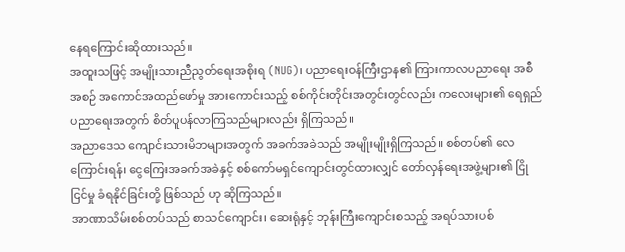နေရကြောင်းဆိုထားသည်။
အထူးသဖြင့် အမျိုးသားညီညွတ်ရေးအစိုးရ (NUG)၊ ပညာရေးဝန်ကြီးဌာန၏ ကြားကာလပညာရေး အစီအစဉ် အကောင်အထည်ဖော်မှု အားကောင်းသည့် စစ်ကိုင်းတိုင်းအတွင်းတွင်လည်း ကလေးများ၏ ရေရှည်ပညာရေးအတွက် စိတ်ပူပန်လာကြသည်များလည်း ရှိကြသည်။
အညာဒေသ ကျောင်းသားမိဘများအတွက် အခက်အခဲသည် အမျိုးမျိုးရှိကြသည်။ စစ်တပ်၏ လေကြောင်းရန်၊ ငွေကြေးအခက်အခဲနှင့် စစ်ကော်မရှင်ကျောင်းတွင်ထားလျှင် တော်လှန်ရေးအဖွဲ့များ၏ ငြိုငြင်မှု ခံရနိုင်ခြင်းတို့ ဖြစ်သည် ဟု ဆိုကြသည်။
အာဏာသိမ်းစစ်တပ်သည် စာသင်ကျောင်း၊ ဆေးရုံနှင့် ဘုန်းကြီးကျောင်းစသည့် အရပ်သားပစ်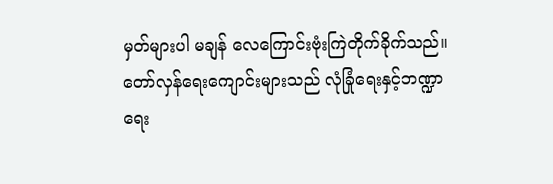မှတ်များပါ မချန် လေကြောင်းဗုံးကြဲတိုက်ခိုက်သည်။
တော်လှန်ရေးကျောင်းများသည် လုံခြုံရေးနှင့်ဘဏ္ဍာရေး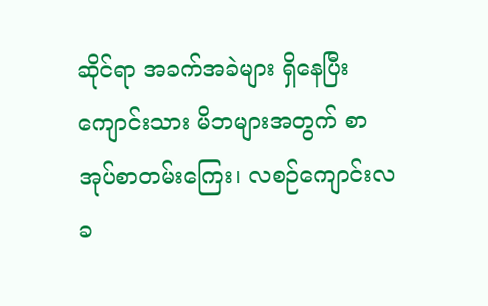ဆိုင်ရာ အခက်အခဲများ ရှိနေပြီး ကျောင်းသား မိဘများအတွက် စာအုပ်စာတမ်းကြေး၊ လစဉ်ကျောင်းလခ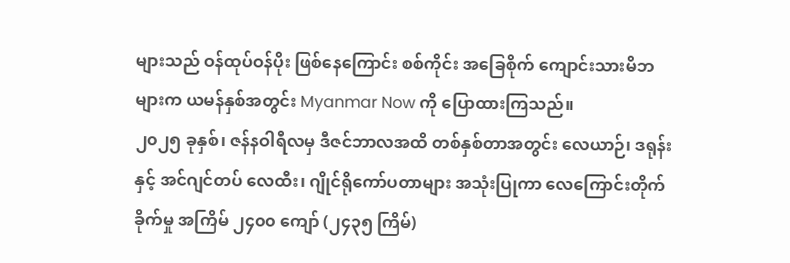များသည် ဝန်ထုပ်ဝန်ပိုး ဖြစ်နေကြောင်း စစ်ကိုင်း အခြေစိုက် ကျောင်းသားမိဘများက ယမန်နှစ်အတွင်း Myanmar Now ကို ပြောထားကြသည်။
၂၀၂၅ ခုနှစ်၊ ဇန်နဝါရီလမှ ဒီဇင်ဘာလအထိ တစ်နှစ်တာအတွင်း လေယာဉ်၊ ဒရုန်းနှင့် အင်ဂျင်တပ် လေထီး၊ ဂျိုင်ရိုကော်ပတာများ အသုံးပြုကာ လေကြောင်းတိုက်ခိုက်မှု အကြိမ် ၂၄၀၀ ကျော် (၂၄၃၅ ကြိမ်)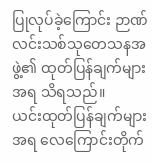ပြုလုပ်ခဲ့ကြောင်း ဉာဏ်လင်းသစ်သုတေသနအဖွဲ့၏ ထုတ်ပြန်ချက်များအရ သိရသည်။
ယင်းထုတ်ပြန်ချက်များအရ လေကြောင်းတိုက်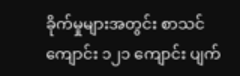ခိုက်မှုများအတွင်း စာသင်ကျောင်း ၁၂၁ ကျောင်း ပျက်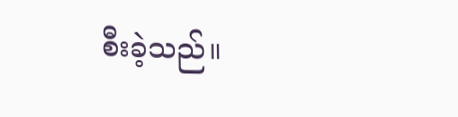စီးခဲ့သည်။